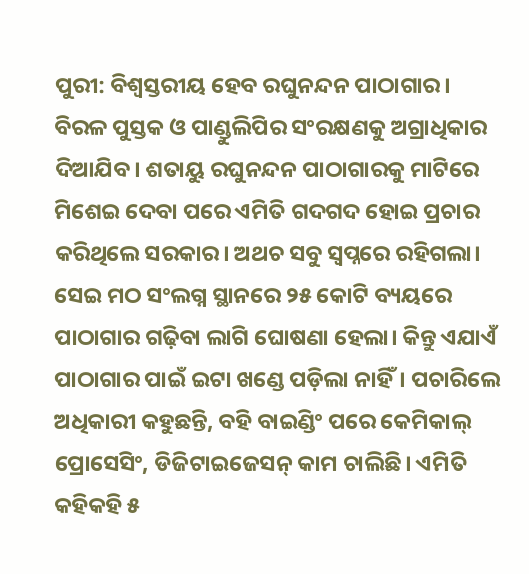ପୁରୀ: ବିଶ୍ବସ୍ତରୀୟ ହେବ ରଘୁନନ୍ଦନ ପାଠାଗାର। ବିରଳ ପୁସ୍ତକ ଓ ପାଣ୍ଡୁଲିପିର ସଂରକ୍ଷଣକୁ ଅଗ୍ରାଧିକାର ଦିଆଯିବ। ଶତାୟୁ ରଘୁନନ୍ଦନ ପାଠାଗାରକୁ ମାଟିରେ ମିଶେଇ ଦେବା ପରେ ଏମିତି ଗଦଗଦ ହୋଇ ପ୍ରଚାର କରିଥିଲେ ସରକାର। ଅଥଚ ସବୁ ସ୍ବପ୍ନରେ ରହିଗଲା। ସେଇ ମଠ ସଂଲଗ୍ନ ସ୍ଥାନରେ ୨୫ କୋଟି ବ୍ୟୟରେ ପାଠାଗାର ଗଢ଼ିବା ଲାଗି ଘୋଷଣା ହେଲା। କିନ୍ତୁ ଏଯାଏଁ ପାଠାଗାର ପାଇଁ ଇଟା ଖଣ୍ଡେ ପଡ଼ିଲା ନାହିଁ। ପଚାରିଲେ ଅଧିକାରୀ କହୁଛନ୍ତି, ବହି ବାଇଣ୍ଡିଂ ପରେ କେମିକାଲ୍ ପ୍ରୋସେସିଂ, ଡିଜିଟାଇଜେସନ୍ କାମ ଚାଲିଛି। ଏମିତି କହିକହି ୫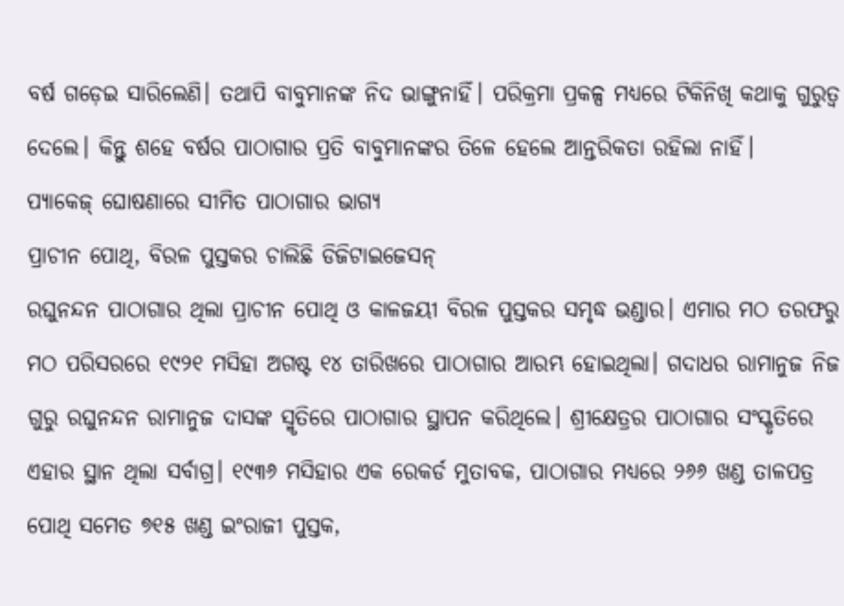ବର୍ଷ ଗଡ଼େଇ ସାରିଲେଣି। ତଥାପି ବାବୁମାନଙ୍କ ନିଦ ଭାଙ୍ଗୁନାହିଁ। ପରିକ୍ରମା ପ୍ରକଳ୍ପ ମଧ୍ୟରେ ଟିକିନିଖି କଥାକୁ ଗୁରୁତ୍ବ ଦେଲେ। କିନ୍ତୁ ଶହେ ବର୍ଷର ପାଠାଗାର ପ୍ରତି ବାବୁମାନଙ୍କର ତିଳେ ହେଲେ ଆନ୍ତରିକତା ରହିଲା ନାହିଁ।
ପ୍ୟାକେଜ୍ ଘୋଷଣାରେ ସୀମିତ ପାଠାଗାର ଭାଗ୍ୟ
ପ୍ରାଚୀନ ପୋଥି, ବିରଳ ପୁସ୍ତକର ଚାଲିଛି ଡିଜିଟାଇଜେସନ୍
ରଘୁନନ୍ଦନ ପାଠାଗାର ଥିଲା ପ୍ରାଚୀନ ପୋଥି ଓ କାଳଜୟୀ ବିରଳ ପୁସ୍ତକର ସମୃଦ୍ଧ ଭଣ୍ଡାର। ଏମାର ମଠ ତରଫରୁ ମଠ ପରିସରରେ ୧୯୨୧ ମସିହା ଅଗଷ୍ଟ ୧୪ ତାରିଖରେ ପାଠାଗାର ଆରମ୍ଭ ହୋଇଥିଲା। ଗଦାଧର ରାମାନୁଜ ନିଜ ଗୁରୁ ରଘୁନନ୍ଦନ ରାମାନୁଜ ଦାସଙ୍କ ସ୍ମୃତିରେ ପାଠାଗାର ସ୍ଥାପନ କରିଥିଲେ। ଶ୍ରୀକ୍ଷେତ୍ରର ପାଠାଗାର ସଂସ୍କୃତିରେ ଏହାର ସ୍ଥାନ ଥିଲା ସର୍ବାଗ୍ର। ୧୯୩୬ ମସିହାର ଏକ ରେକର୍ଡ ମୁତାବକ, ପାଠାଗାର ମଧ୍ୟରେ ୨୬୬ ଖଣ୍ଡ ତାଳପତ୍ର ପୋଥି ସମେତ ୭୧୫ ଖଣ୍ଡ ଇଂରାଜୀ ପୁସ୍ତକ,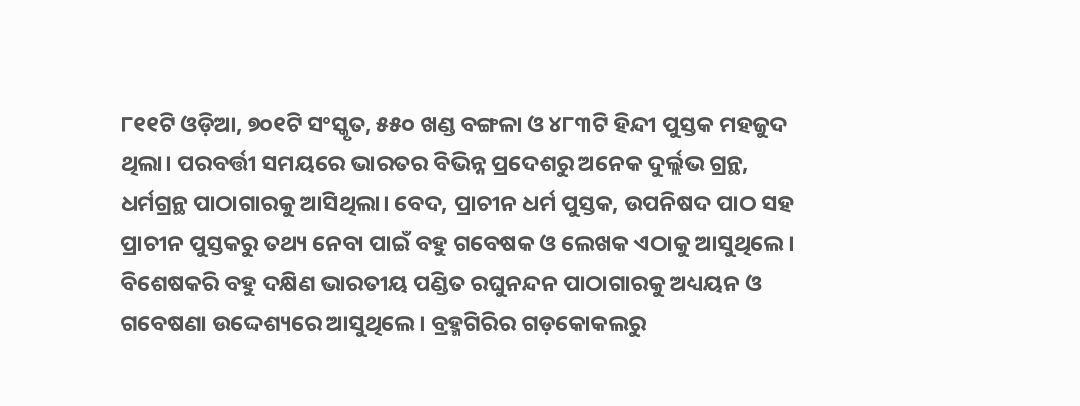୮୧୧ଟି ଓଡ଼ିଆ, ୭୦୧ଟି ସଂସ୍କୃତ, ୫୫୦ ଖଣ୍ଡ ବଙ୍ଗଳା ଓ ୪୮୩ଟି ହିନ୍ଦୀ ପୁସ୍ତକ ମହଜୁଦ ଥିଲା। ପରବର୍ତ୍ତୀ ସମୟରେ ଭାରତର ବିଭିନ୍ନ ପ୍ରଦେଶରୁ ଅନେକ ଦୁର୍ଲ୍ଲଭ ଗ୍ରନ୍ଥ, ଧର୍ମଗ୍ରନ୍ଥ ପାଠାଗାରକୁ ଆସିଥିଲା। ବେଦ, ପ୍ରାଚୀନ ଧର୍ମ ପୁସ୍ତକ, ଉପନିଷଦ ପାଠ ସହ ପ୍ରାଚୀନ ପୁସ୍ତକରୁ ତଥ୍ୟ ନେବା ପାଇଁ ବହୁ ଗବେଷକ ଓ ଲେଖକ ଏଠାକୁ ଆସୁଥିଲେ। ବିଶେଷକରି ବହୁ ଦକ୍ଷିଣ ଭାରତୀୟ ପଣ୍ଡିତ ରଘୁନନ୍ଦନ ପାଠାଗାରକୁ ଅଧ୍ୟୟନ ଓ ଗବେଷଣା ଉଦ୍ଦେଶ୍ୟରେ ଆସୁଥିଲେ। ବ୍ରହ୍ମଗିରିର ଗଡ଼କୋକଲରୁ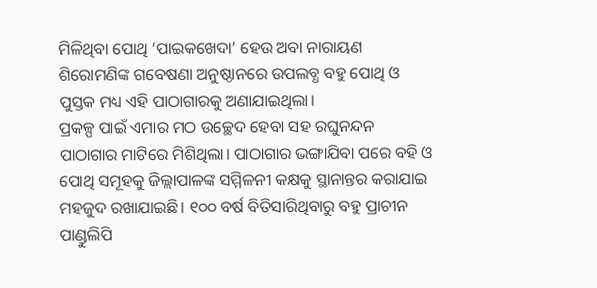ମିଳିଥିବା ପୋଥି ‘ପାଇକଖେଦା’ ହେଉ ଅବା ନାରାୟଣ ଶିରୋମଣିଙ୍କ ଗବେଷଣା ଅନୁଷ୍ଠାନରେ ଉପଲବ୍ଧ ବହୁ ପୋଥି ଓ ପୁସ୍ତକ ମଧ୍ୟ ଏହି ପାଠାଗାରକୁ ଅଣାଯାଇଥିଲା।
ପ୍ରକଳ୍ପ ପାଇଁ ଏମାର ମଠ ଉଚ୍ଛେଦ ହେବା ସହ ରଘୁନନ୍ଦନ ପାଠାଗାର ମାଟିରେ ମିଶିଥିଲା। ପାଠାଗାର ଭଙ୍ଗାଯିବା ପରେ ବହି ଓ ପୋଥି ସମୂହକୁ ଜିଲ୍ଲାପାଳଙ୍କ ସମ୍ମିଳନୀ କକ୍ଷକୁ ସ୍ଥାନାନ୍ତର କରାଯାଇ ମହଜୁଦ ରଖାଯାଇଛି। ୧୦୦ ବର୍ଷ ବିତିସାରିଥିବାରୁ ବହୁ ପ୍ରାଚୀନ ପାଣ୍ଡୁଲିପି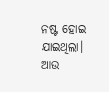ନଷ୍ଟ ହୋଇ ଯାଇଥିଲା। ଆଉ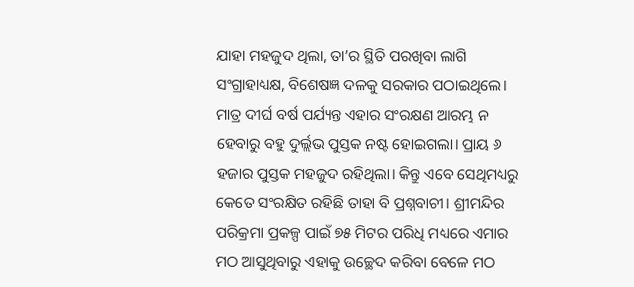ଯାହା ମହଜୁଦ ଥିଲା, ତା’ର ସ୍ଥିତି ପରଖିବା ଲାଗି ସଂଗ୍ରାହାଧ୍ୟକ୍ଷ, ବିଶେଷଜ୍ଞ ଦଳକୁ ସରକାର ପଠାଇଥିଲେ। ମାତ୍ର ଦୀର୍ଘ ବର୍ଷ ପର୍ଯ୍ୟନ୍ତ ଏହାର ସଂରକ୍ଷଣ ଆରମ୍ଭ ନ ହେବାରୁ ବହୁ ଦୁର୍ଲ୍ଲଭ ପୁସ୍ତକ ନଷ୍ଟ ହୋଇଗଲା। ପ୍ରାୟ ୬ ହଜାର ପୁସ୍ତକ ମହଜୁଦ ରହିଥିଲା। କିନ୍ତୁ ଏବେ ସେଥିମଧ୍ୟରୁ କେତେ ସଂରକ୍ଷିତ ରହିଛି ତାହା ବି ପ୍ରଶ୍ନବାଚୀ। ଶ୍ରୀମନ୍ଦିର ପରିକ୍ରମା ପ୍ରକଳ୍ପ ପାଇଁ ୭୫ ମିଟର ପରିଧି ମଧ୍ୟରେ ଏମାର ମଠ ଆସୁଥିବାରୁ ଏହାକୁ ଉଚ୍ଛେଦ କରିବା ବେଳେ ମଠ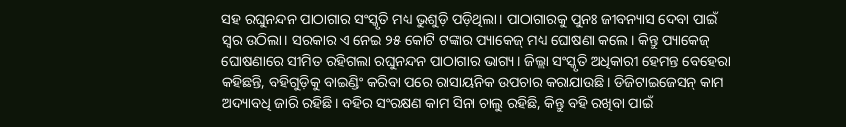ସହ ରଘୁନନ୍ଦନ ପାଠାଗାର ସଂସ୍କୃତି ମଧ୍ୟ ଭୁଶୁଡ଼ି ପଡ଼ିଥିଲା। ପାଠାଗାରକୁ ପୁନଃ ଜୀବନ୍ୟାସ ଦେବା ପାଇଁ ସ୍ବର ଉଠିଲା। ସରକାର ଏ ନେଇ ୨୫ କୋଟି ଟଙ୍କାର ପ୍ୟାକେଜ୍ ମଧ୍ୟ ଘୋଷଣା କଲେ। କିନ୍ତୁ ପ୍ୟାକେଜ୍ ଘୋଷଣାରେ ସୀମିତ ରହିଗଲା ରଘୁନନ୍ଦନ ପାଠାଗାର ଭାଗ୍ୟ। ଜିଲ୍ଲା ସଂସ୍କୃତି ଅଧିକାରୀ ହେମନ୍ତ ବେହେରା କହିଛନ୍ତି, ବହିଗୁଡ଼ିକୁ ବାଇଣ୍ଡିଂ କରିବା ପରେ ରାସାୟନିକ ଉପଚାର କରାଯାଉଛି। ଡିଜିଟାଇଜେସନ୍ କାମ ଅଦ୍ୟାବଧି ଜାରି ରହିଛି। ବହିର ସଂରକ୍ଷଣ କାମ ସିନା ଚାଲୁ ରହିଛି, କିନ୍ତୁ ବହି ରଖିବା ପାଇଁ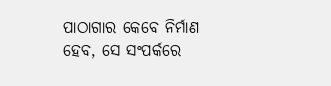ପାଠାଗାର କେବେ ନିର୍ମାଣ ହେବ, ସେ ସଂପର୍କରେ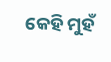କେହି ମୁହଁ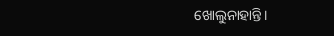ଖୋଲୁନାହାନ୍ତି।